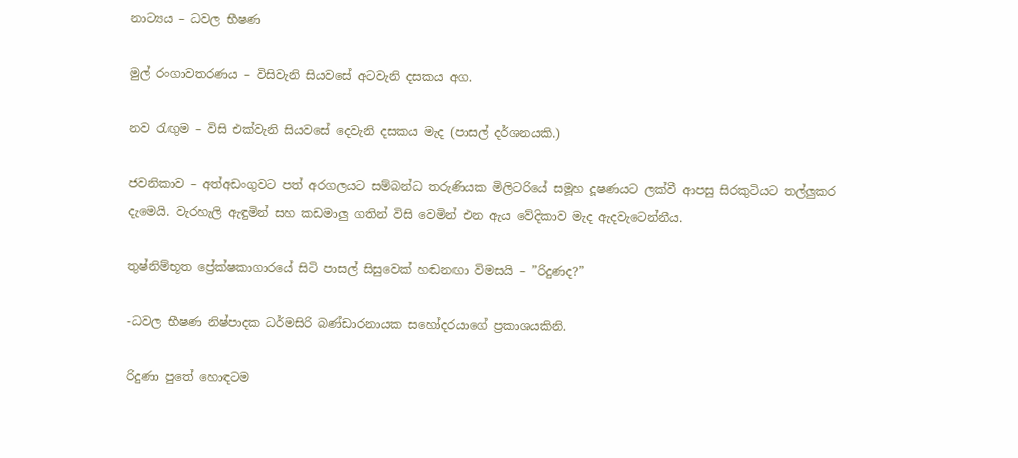නාට්‍යය – ධවල භීෂණ

මුල් රංගාවතරණය – විසිවැනි සියවසේ අටවැනි දසකය අග.

නව රැඟුම – විසි එක්වැනි සියවසේ දෙවැනි දසකය මැද (පාසල් දර්ශනයකි.)

ජවනිකාව – අත්අඩංගුවට පත් අරගලයට සම්බන්ධ තරුණියක මිලිටරියේ සමූහ දූෂණයට ලක්වී ආපසු සිරකුටියට තල්ලුකර දැමෙයි. වැරහැලි ඇඳුමින් සහ කඩමාලු ගතින් විසි වෙමින් එන ඇය වේදිකාව මැද ඇදවැටෙන්නීය.

තුෂ්නිම්භූත ප්‍රේක්ෂකාගාරයේ සිටි පාසල් සිසුවෙක් හඬනඟා විමසයි – ”රිදුණද?”

-ධවල භීෂණ නිෂ්පාදක ධර්මසිරි බණ්ඩාරනායක සහෝදරයාගේ ප්‍රකාශයකිනි.

රිදුණා පුතේ හොඳටම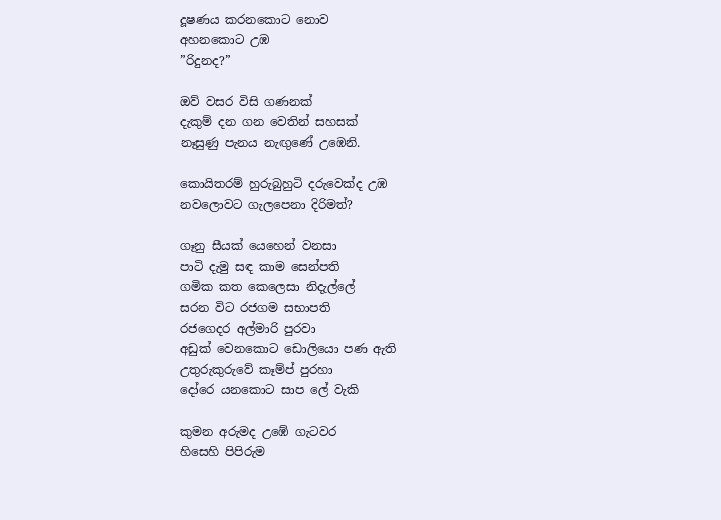දූෂණය කරනකොට නොව
අහනකොට උඹ
”රිදුනද?”

ඔව් වසර විසි ගණනක්
දැකුම් දන ගන වෙතින් සහසක්
නෑසුණු පැනය නැඟුණේ උඹෙනි.

කොයිතරම් හුරුබුහුටි දරුවෙක්ද උඹ
නවලොවට ගැලපෙනා දිරිමත්?

ගෑනු සීයක් යෙහෙන් වනසා
පාටි දැමු සඳ කාම සෙන්පති
ගමික කත කෙලෙසා නිදැල්ලේ
සරන විට රජගම සභාපති
රජගෙදර අල්මාරි පුරවා
අඩුක් වෙනකොට ඩොලියො පණ ඇති
උතුරුකුරුවේ කෑම්ප් පුරහා
දෝරෙ යනකොට සාප ලේ වැකි

කුමන අරුමද උඹේ ගැටවර
හිසෙහි පිපිරුම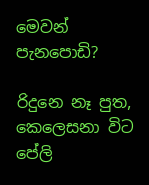මෙවන් පැනපොඩි?

රිදුනෙ නෑ පුත,
කෙලෙසනා විට පේලි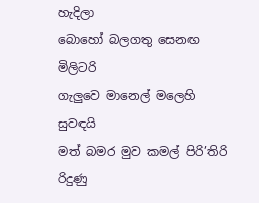හැදිලා
බොහෝ බලගතු සෙනඟ මිලිටරි
ගැලුවෙ මානෙල් මලෙහි සුවඳයි
මත් බමර මුව කමල් පිරි’තිරි
රිදුණු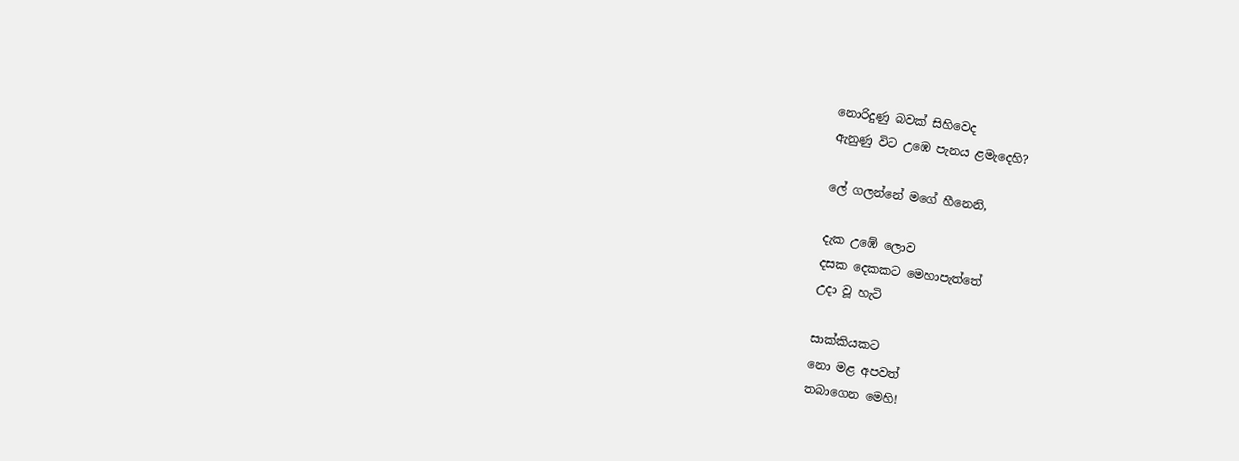නොරිදුණු බවක් සිහිවෙද
ඇනුණු විට උඹෙ පැනය ළමැදෙහි?

ලේ ගලන්නේ මගේ හීනෙනි,

දැක උඹේ ලොව
දසක දෙකකට මෙහාපැත්තේ
උදා වූ හැටි

සාක්කියකට
නො මළ අපවත්
තබාගෙන මෙහි!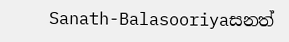Sanath-Balasooriyaසනත්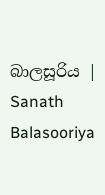බාලසූරිය | Sanath Balasooriya